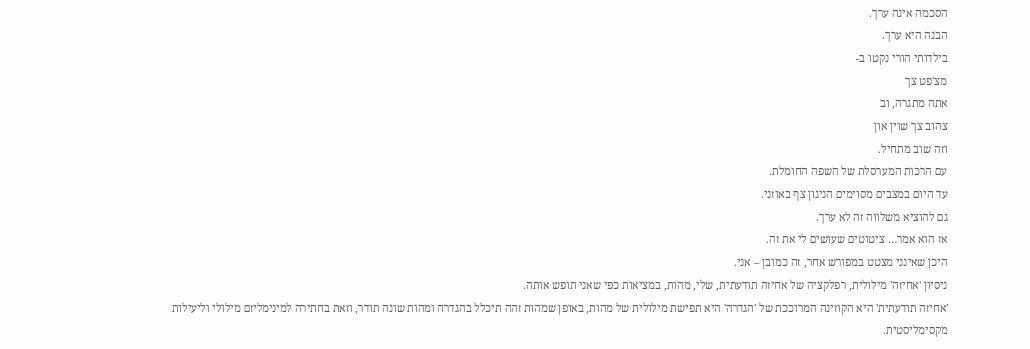הסכמה אינה ערך.
הבנה היא ערך.
בילדותי הורי נקטו ב-
מצ'פט צך
אתה מתגרה, וב
צהוב צך שוין און
וזה שוב מתחיל.
עם הרכות המערסלת של השפה החומלת.
עד היום במצבים מסוימים הניגון צף באוזני.
גם להוציא משלווה זה לא ערך.
אז הוא אמר… ציטוטים שעושים לי את זה.
היכן שאינני מצטט במפורש אחר, זה כמובן – אני.
ניסיון 'אחיזה' מילולית, רפלקציה של אחיזה תודעתית, שלי, מהות, במציאות כפי שאני תופש אותה.
'אחיזה תודעתית' היא הקוזינה המרוככת של 'הגדרה' היא תפישת מילולית של מהות, באופן שמהות זהה תיכלל בהגדרה ומהות שונה תודר, וזאת בחתירה למינימליזם מילולי וליעילות מקסימליסטית.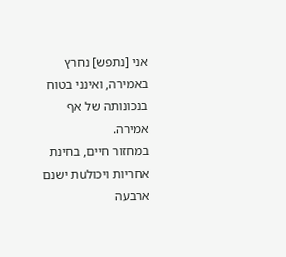אני [נתפש] נחרץ באמירה, ואינני בטוח בנכונותה של אף אמירה.
במחזור חיים, בחינת אחריות ויכולuת ישנם ארבעה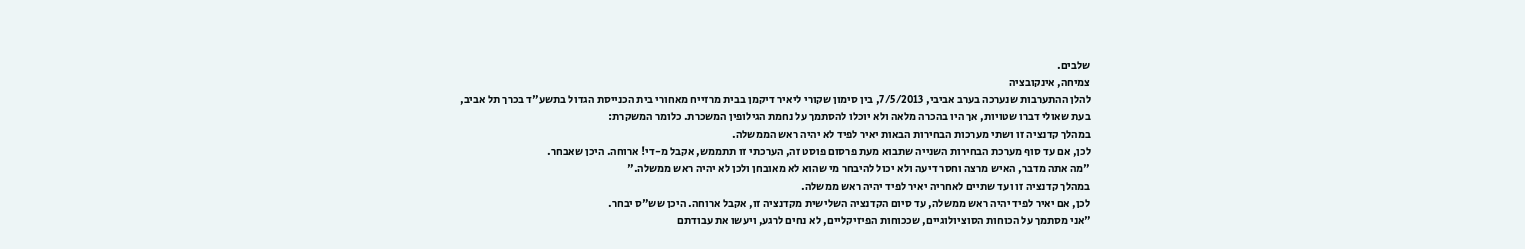שלבים.
צמיחה, אינקובציה
להלן ההתערבות שנערכה בערב אביבי, 7/5/2013, בין סימון שקורי ליאיר דיקמן בבית מרזייח מאחורי בית הכנייסת הגדול בתשע"ד בכרך תל אביב, בעת שאולי דברו שטויות, אך היו בהכרה מלאה ולא יוכלו להסתמך על נחמת הגילופין המשכרת. כלומר המשקרת:
במהלך קדנציה זו ושתי מערכות הבחירות הבאות יאיר לפיד לא יהיה ראש הממשלה.
לכן, אם עד סוף מערכת הבחירות השנייה שתבוא מעת פרסום פוסט זה, הערכתי זו תתממש, אקבל מ-די! ארוחה. היכן שאבחר.
"מה אתה מדבר, האיש מרצה וחסר דיעה ולא יכול להיבחר מי שהוא לא מאובחן ולכן לא יהיה ראש ממשלה."
במהלך קדנציה זו ועד שתיים לאחריה יאיר לפיד יהיה ראש ממשלה.
לכן, אם יאיר לפיד יהיה ראש ממשלה, עד סיום הקדנציה השלישית מקדנציה זו, אקבל ארוחה. היכן שש"ס יבחר.
"אני מסתמך על הכוחות הסוציולוגיים, שככוחות הפיזיקליים, לא נחים לרגע, ויעשו את עבודתם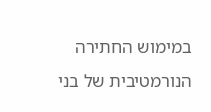במימוש החתירה הנורמטיבית של בני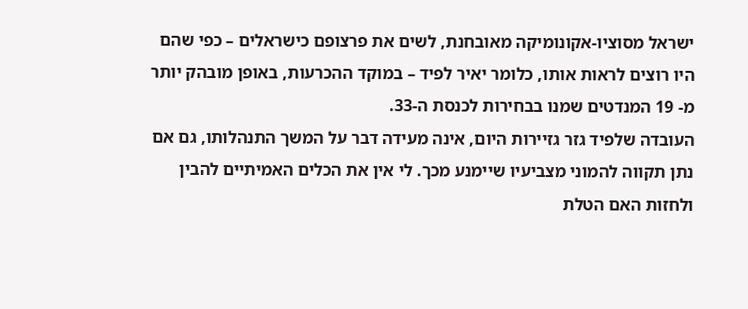ישראל מסוציו-אקונומיקה מאובחנת, לשים את פרצופם כישראלים – כפי שהם היו רוצים לראות אותו, כלומר יאיר לפיד – במוקד ההכרעות, באופן מובהק יותר מ- 19 המנדטים שמנו בבחירות לכנסת ה-33.
העובדה שלפיד גזר גזיירות היום, אינה מעידה דבר על המשך התנהלותו, גם אם נתן תקווה להמוני מצביעיו שיימנע מכך. לי אין את הכלים האמיתיים להבין ולחזות האם הטלת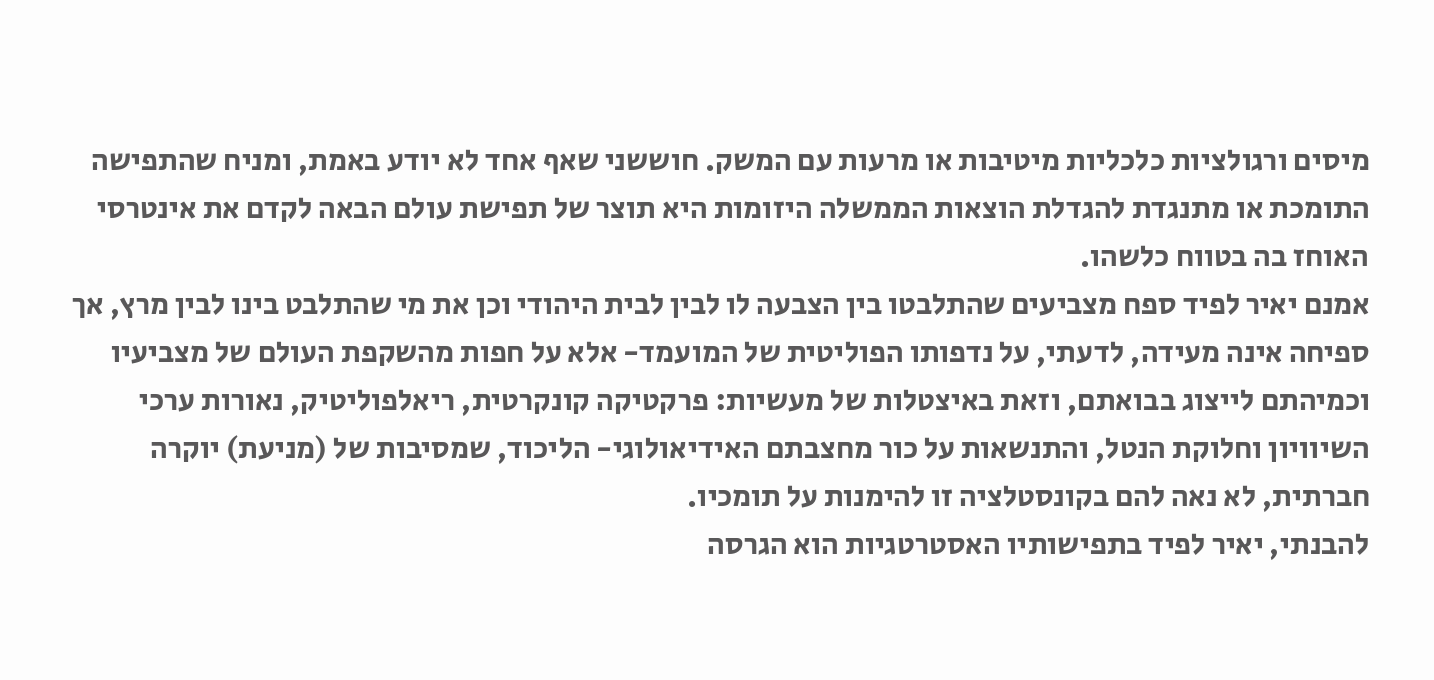מיסים ורגולציות כלכליות מיטיבות או מרעות עם המשק. חוששני שאף אחד לא יודע באמת, ומניח שהתפישה התומכת או מתנגדת להגדלת הוצאות הממשלה היזומות היא תוצר של תפישת עולם הבאה לקדם את אינטרסי האוחז בה בטווח כלשהו.
אמנם יאיר לפיד ספח מצביעים שהתלבטו בין הצבעה לו לבין לבית היהודי וכן את מי שהתלבט בינו לבין מרץ, אך ספיחה אינה מעידה, לדעתי, על נדפותו הפוליטית של המועמד- אלא על חפות מהשקפת העולם של מצביעיו וכמיהתם לייצוג בבואתם, וזאת באיצטלות של מעשיות: פרקטיקה קונקרטית, ריאלפוליטיק, נאורות ערכי השיוויון וחלוקת הנטל, והתנשאות על כור מחצבתם האידיאולוגי- הליכוד, שמסיבות של (מניעת) יוקרה חברתית, לא נאה להם בקונסטלציה זו להימנות על תומכיו.
להבנתי, יאיר לפיד בתפישותיו האסטרטגיות הוא הגרסה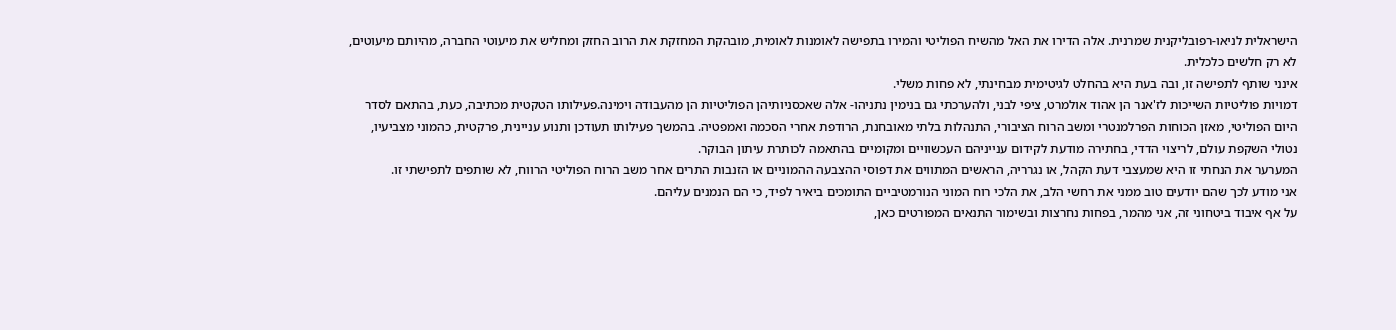הישראלית לניאו-רפובליקנית שמרנית. אלה הדירו את האל מהשיח הפוליטי והמירו בתפישה לאומנות לאומית, מובהקת המחזקת את הרוב החזק ומחליש את מיעוטי החברה, מהיותם מיעוטים, לא רק חלשים כלכלית.
אינני שותף לתפישה זו, ובה בעת היא בהחלט לגיטימית מבחינתי, לא פחות משלי.
דמויות פוליטיות השייכות לז'אנר הן אהוד אולמרט, ציפי לבני, ולהערכתי גם בנימין נתניהו- אלה שאכסניותיהן הפוליטיות הן מהעבודה וימינה.פעילותו הטקטית מכתיבה, כעת, בהתאם לסדר היום הפוליטי, מאזן הכוחות הפרלמנטרי ומשב הרוח הציבורי, התנהלות בלתי מאובחנת, הרודפת אחרי הסכמה ואמפטיה. בהמשך פעילותו תעודכן ותנוע עניינית, פרקטית, כהמוני מצביעיו, נטולי השקפת עולם, לריצוי הדדי, בחתירה מודעת לקידום ענייניהם העכשוויים ומקומיים בהתאמה לכותרת עיתון הבוקר.
המערער את הנחתי זו היא שמעצבי דעת הקהל, או נגרריה, הראשים המתווים את דפוסי ההצבעה ההמוניים או הזנבות התרים אחר משב הרוח הפוליטי הרווח, לא שותפים לתפישתי זו.
אני מודע לכך שהם יודעים טוב ממני את רחשי הלב, את הלכי רוח המוני הנורמטיביים התומכים ביאיר לפיד, כי הם הנמנים עליהם.
על אף איבוד ביטחוני זה, אני מהמר, בפחות נחרצות ובשימור התנאים המפורטים כאן,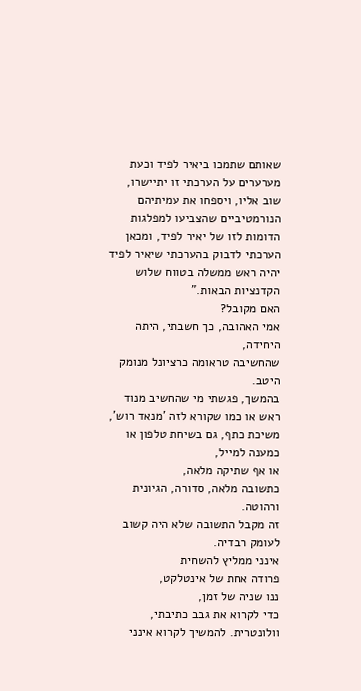שאותם שתמכו ביאיר לפיד וכעת מערערים על הערכתי זו יתיישרו, שוב אליו, ויספחו את עמיתיהם הנורמטיביים שהצביעו למפלגות הדומות לזו של יאיר לפיד, ומכאן הערכתי לדבוק בהערכתי שיאיר לפיד יהיה ראש ממשלה בטווח שלוש הקדנציות הבאות."
האם מקובל?
אמי האהובה, כך חשבתי, היתה היחידה,
שהחשיבה טראומה כרציונל מנומק היטב.
בהמשך, פגשתי מי שהחשיב מנוד ראש או כמו שקורא לזה 'מנאד רוש', משיכת כתף, גם בשיחת טלפון או כמענה למייל,
או אף שתיקה מלאה,
כתשובה מלאה, סדורה, הגיונית ורהוטה.
זה מקבל התשובה שלא היה קשוב לעומק רבדיה.
אינני ממליץ להשחית
פרודה אחת של אינטלקט,
ננו שניה של זמן,
כדי לקרוא את גבב כתיבתי, וולונטרית. להמשיך לקרוא אינני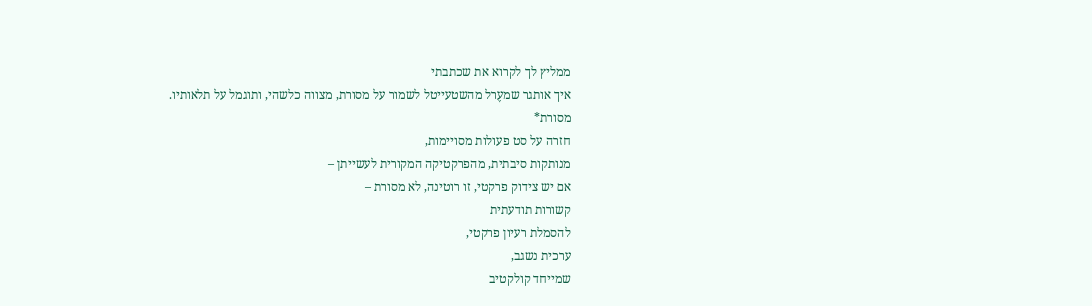ממליץ לך לקרוא את שכתבתי
איך אותגר שמעֶרל מהשטעייטל לשמור על מסורת, מצווה כלשהי, ותוגמל על תלאותיו.
מסורת*
חזרה על סט פעולות מסויימות,
מנותקות סיבתית, מהפרקטיקה המקורית לעשייתן –
אם יש צידוק פרקטי, זו רוטינה, לא מסורת –
קשורות תודעתית
להסמלת רעיון פרקטי,
ערכית נשגב,
שמייחד קולקטיב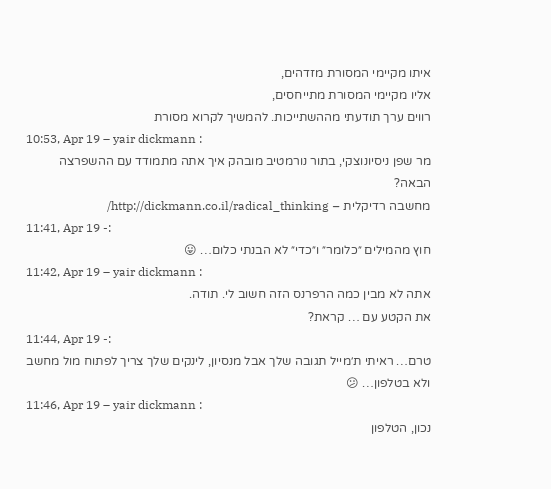איתו מקיימי המסורת מזדהים,
אליו מקיימי המסורת מתייחסים,
רווים ערך תודעתי מההשתייכות. להמשיך לקרוא מסורת
10:53, Apr 19 – yair dickmann :
מר שפן ניסיונוצקי, בתור נורמטיב מובהק איך אתה מתמודד עם ההשפרצה הבאה?
מחשבה רדיקלית – http://dickmann.co.il/radical_thinking/
11:41, Apr 19 -:
חוץ מהמילים ״כלומר״ ו״כדי״ לא הבנתי כלום… 😛
11:42, Apr 19 – yair dickmann :
אתה לא מבין כמה הרפרנס הזה חשוב לי. תודה.
את הקטע עם … קראת?
11:44, Apr 19 -:
טרם… ראיתי ת׳מייל תגובה שלך אבל מנסיון, לינקים שלך צריך לפתוח מול מחשב ולא בטלפון… 😕
11:46, Apr 19 – yair dickmann :
נכון, הטלפון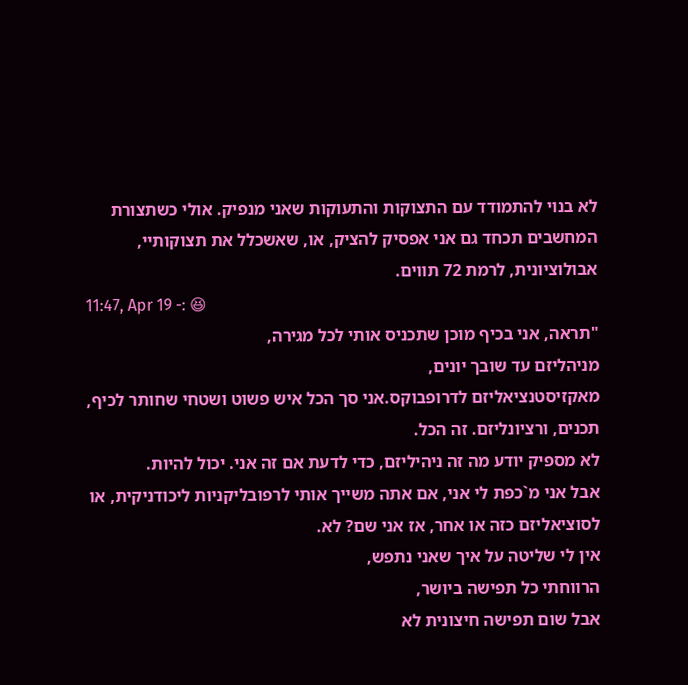לא בנוי להתמודד עם התצוקות והתעוקות שאני מנפיק. אולי כשתצורת המחשבים תכחד גם אני אפסיק להציק, או, שאשכלל את תצוקותיי, אבולוציונית, לרמת 72 תווים.
11:47, Apr 19 -: 😆
"תראה, אני בכיף מוכן שתכניס אותי לכל מגירה,
מניהליזם עד שובך יונים,
מאקזיסטנציאליזם לדרופבוקס.אני סך הכל איש פשוט ושטחי שחותר לכיף, תכנים, ורציונליזם. זה הכל.
לא מספיק יודע מה זה ניהיליזם, כדי לדעת אם זה אני. יכול להיות.
אבל אני מ`כפת לי אני, אם אתה משייך אותי לרפובליקניות ליכודניקית, או לסוציאליזם כזה או אחר, אז אני שם? לא.
אין לי שליטה על איך שאני נתפש,
הרווחתי כל תפישה ביושר,
אבל שום תפישה חיצונית לא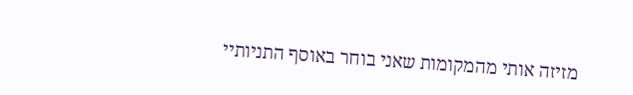מזיזה אותי מהמקומות שאני בוחר באוסף התניותיי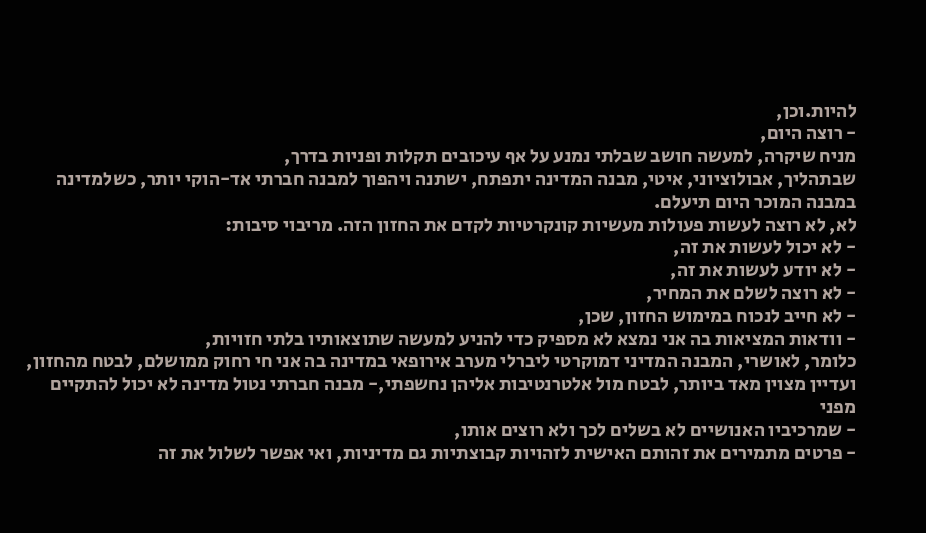להיות.וכן,
- רוצה היום,
מניח שיקרה, למעשה חושב שבלתי נמנע על אף עיכובים תקלות ופניות בדרך,
שבתהליך, אבולוציוני, איטי, מבנה המדינה יתפתח, ישתנה ויהפוך למבנה חברתי אד-הוקי יותר, כשלמדינה במבנה המוכר היום תיעלם.
לא, לא רוצה לעשות פעולות מעשיות קונקרטיות לקדם את החזון הזה. מריבוי סיבות:
- לא יכול לעשות את זה,
- לא יודע לעשות את זה,
- לא רוצה לשלם את המחיר,
- לא חייב לנכוח במימוש החזון, שכן,
- וודאות המציאות בה אני נמצא לא מספיק כדי להניע למעשה שתוצאותיו בלתי חזויות,
כלומר, לאושרי, המבנה המדיני דמוקרטי ליברלי מערב אירופאי במדינה בה אני חי רחוק ממושלם, לבטח מהחזון, ועדיין מצוין מאד ביותר, לבטח מול אלטרנטיבות אליהן נחשפתי,- מבנה חברתי נטול מדינה לא יכול להתקיים מפני
- שמרכיביו האנושיים לא בשלים לכך ולא רוצים אותו,
- פרטים מתמירים את זהותם האישית לזהויות קבוצתיות גם מדיניות, ואי אפשר לשלול את זה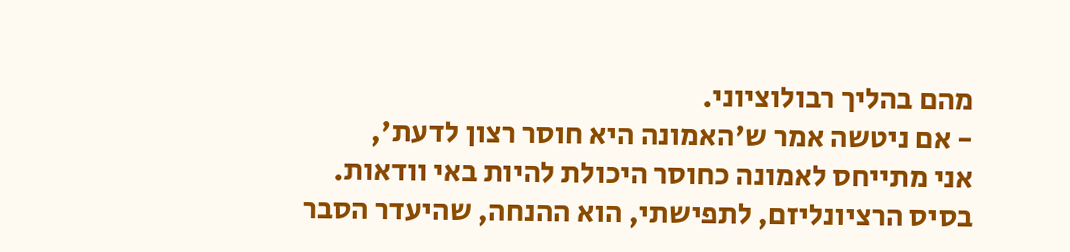מהם בהליך רבולוציוני.
- אם ניטשה אמר ש'האמונה היא חוסר רצון לדעת',
אני מתייחס לאמונה כחוסר היכולת להיות באי וודאות.
בסיס הרציונליזם, לתפישתי, הוא ההנחה, שהיעדר הסבר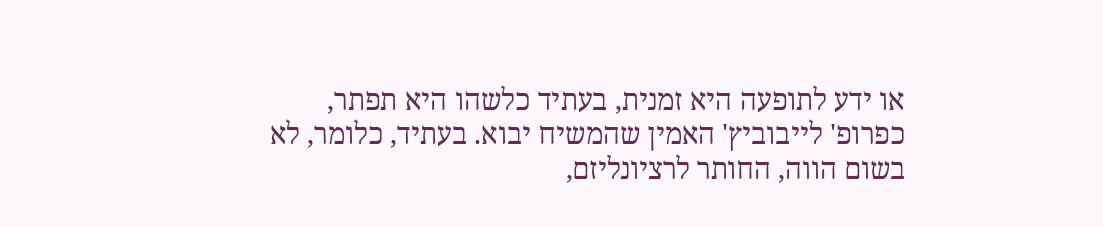או ידע לתופעה היא זמנית, בעתיד כלשהו היא תפתר,
כפרופ' לייבוביץ' האמין שהמשיח יבוא. בעתיד, כלומר, לא בשום הווה, החותר לרציונליזם,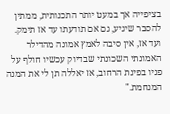בציפייה אך במעט יותר התכנותית, ממתין להסבר שיגיע, גם אם תודעתו עד אז תימק.
ועד אז, אין סיבה לאמץ אמונה מהדילר האמונתי השכונתי שבדיוק עכשיו חולף על פניו בפינת הרחוב, אז יאללה תן לי את המנה המנחמת."